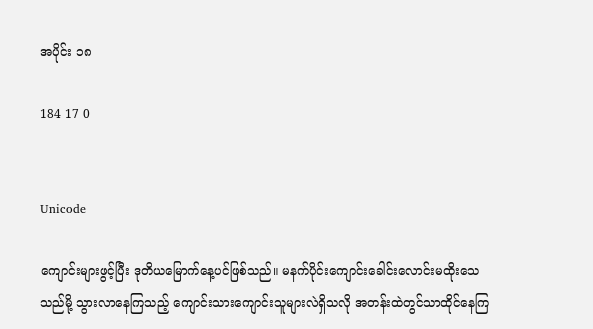အပိုင်း ၁၈

184 17 0


Unicode

ကျောင်းများဖွင့်ပြီး ဒုတိယမြောက်နေ့ပင်ဖြစ်သည်။ မနက်ပိုင်းကျောင်းခေါင်းလောင်းမထိုးသေသည်မို့ သွားလာနေကြသည့် ကျောင်းသားကျောင်းသူများလဲရှိသလို အတန်းထဲတွင်သာထိုင်နေကြ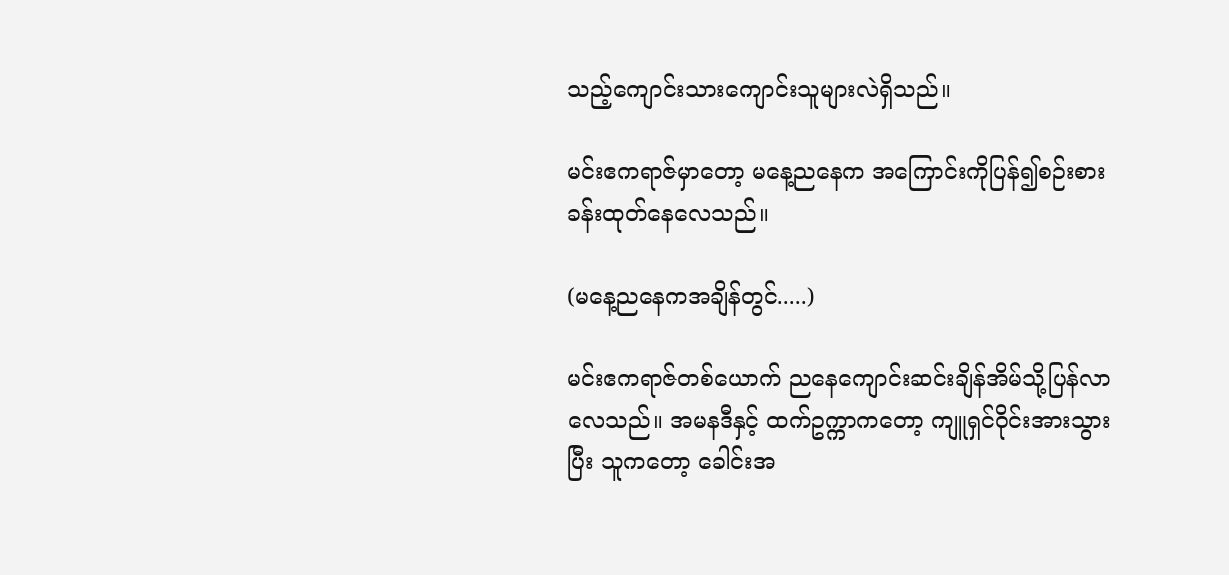သည့်ကျောင်းသားကျောင်းသူများလဲရှိသည်။

မင်းဧကရာဇ်မှာတော့ မနေ့ညနေက အကြောင်းကိုပြန်၍စဉ်းစားခန်းထုတ်နေလေသည်။

(မနေ့ည‌နေကအချိန်တွင်.....)

မင်းဧကရာဇ်တစ်ယောက် ညနေကျောင်းဆင်းချိန်အိမ်သို့ပြန်လာလေသည်။ အမန‌ဒီနှင့် ထက်ဥက္ကာကတော့ ကျူရှင်ဝိုင်းအားသွားပြီး သူကတော့ ခေါင်းအ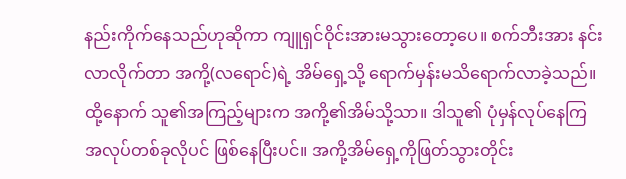နည်းကိုက်နေသည်ဟုဆိုကာ ကျူရှင်ဝိုင်းအားမသွားတော့ပေ။ စက်ဘီးအား နင်းလာလိုက်တာ အကို့(လရောင်)ရဲ့ အိမ်‌ရှေ့သို့ ရောက်မှန်းမသိရောက်လာခဲ့သည်။ ထို့နောက် သူ၏အကြည့်များက အကို့၏အိမ်သို့သာ။ ဒါသူ၏ ပုံမှန်လုပ်နေကြ အလုပ်တစ်ခုလိုပင် ဖြစ်နေပြီးပင်။ အကို့အိမ်ရှေ့ကိုဖြတ်သွားတိုင်း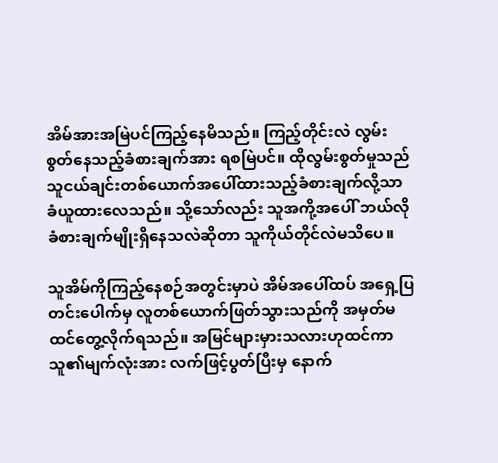အိမ်အားအမြဲပင်ကြည့်နေမိသည်။ ကြည့်တိုင်းလဲ လွမ်းစွတ်နေသည့်ခံစားချက်အား ရစမြဲပင်။ ထိုလွမ်းစွတ်မှုသည် သူငယ်ချင်းတစ်ယောက်အပေါ်ထားသည့်ခံစားချက်လို့သာ ခံယူထားလေသည်။ သို့သော်လည်း သူအကို့အပေါ် ဘယ်လိုခံစားချက်မျိုးရှိနေသလဲဆိုတာ သူကိုယ်တိုင်လဲမသိပေ။

သူအိမ်ကိုကြည့်နေစဉ်အတွင်းမှာပဲ အိမ်အပေါ်ထပ် အရှေ့ပြတင်းပေါက်မှ လူတစ်ယောက်ဖြတ်သွားသည်ကို အမှတ်မထင်တွေ့လိုက်ရသည်။ အမြင်များမှားသလားဟုထင်ကာ သူ၏မျက်လုံးအား လက်ဖြင့်ပွတ်ပြီးမှ နောက်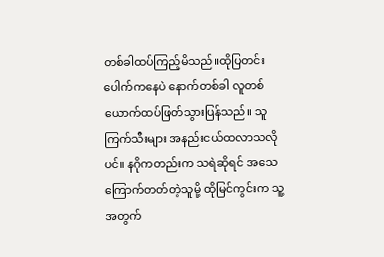တစ်ခါထပ်ကြည့်မိသည်။ထိုပြတင်းပေါက်ကနေပဲ နောက်တစ်ခါ လူတစ်ယောက်ထပ်ဖြတ်သွားပြန်သည်။ သူကြက်သီးများ အနည်းငယ်ထလာသလိုပင်။ နဂိုကတည်းက သရဲဆိုရင် အသေကြောက်တတ်တဲ့သူမို့ ထိုမြင်ကွင်းက သူ့အတွက်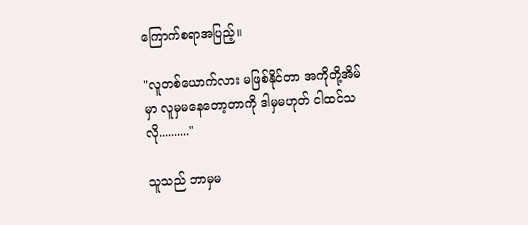ကြောက်စရာအပြည့်။

"လူတစ်ယောက်လား မဖြစ်နိုင်တာ အကိုတို့အိမ်မှာ လူမှမနေတော့တာကို ဒါမှမဟုတ် ငါထင်သလို.........."

သူသည် ဘာမှမ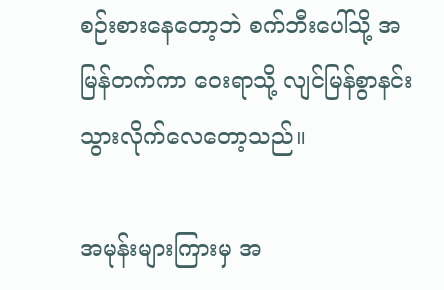စဉ်းစားနေတော့ဘဲ စက်ဘီးပေါ်သို့ အမြန်တက်ကာ ဝေးရာသို့ လျင်မြန်စွာနင်းသွားလိုက်လေတော့သည်။

အမုန်းများကြားမှ အ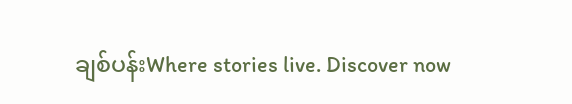ချစ်ပန်းWhere stories live. Discover now